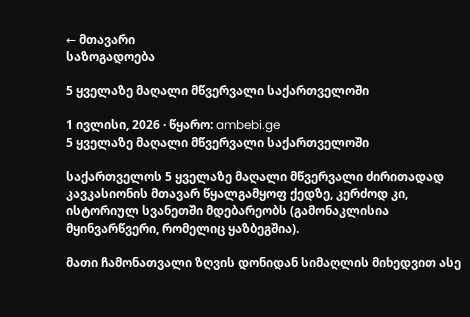← მთავარი
საზოგადოება

5 ყველაზე მაღალი მწვერვალი საქართველოში

1 ივლისი, 2026 · წყარო: ambebi.ge
5 ყველაზე მაღალი მწვერვალი საქართველოში

საქართველოს 5 ყველაზე მაღალი მწვერვალი ძირითადად კავკასიონის მთავარ წყალგამყოფ ქედზე, კერძოდ კი, ისტორიულ სვანეთში მდებარეობს (გამონაკლისია მყინვარწვერი, რომელიც ყაზბეგშია).

მათი ჩამონათვალი ზღვის დონიდან სიმაღლის მიხედვით ასე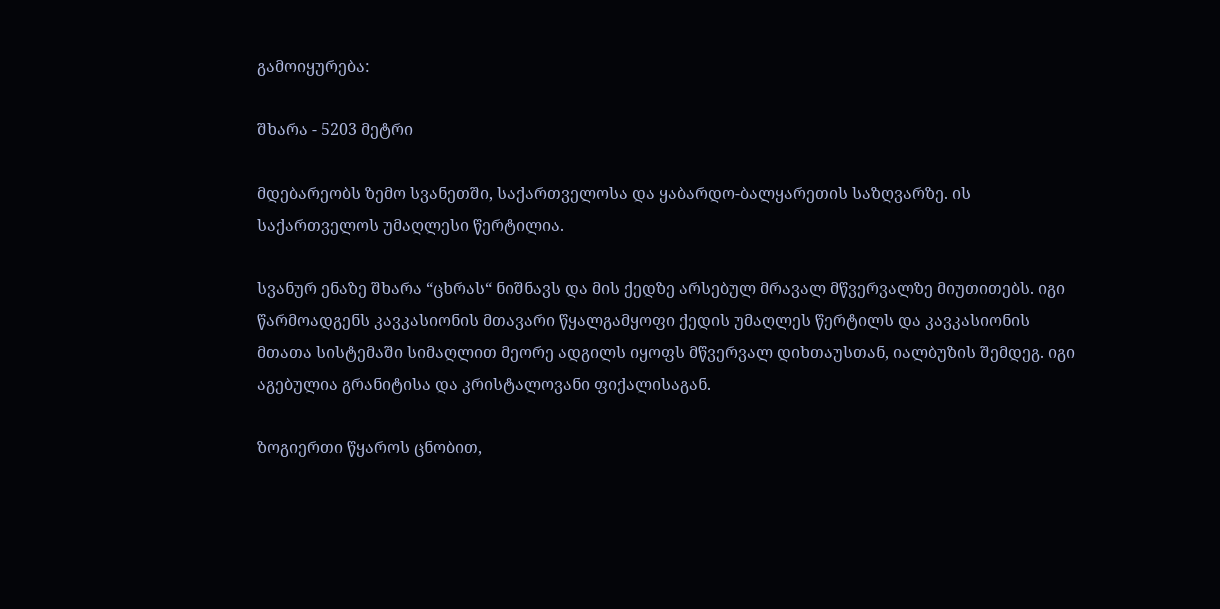გამოიყურება:

შხარა - 5203 მეტრი

მდებარეობს ზემო სვანეთში, საქართველოსა და ყაბარდო-ბალყარეთის საზღვარზე. ის საქართველოს უმაღლესი წერტილია.

სვანურ ენაზე შხარა “ცხრას“ ნიშნავს და მის ქედზე არსებულ მრავალ მწვერვალზე მიუთითებს. იგი წარმოადგენს კავკასიონის მთავარი წყალგამყოფი ქედის უმაღლეს წერტილს და კავკასიონის მთათა სისტემაში სიმაღლით მეორე ადგილს იყოფს მწვერვალ დიხთაუსთან, იალბუზის შემდეგ. იგი აგებულია გრანიტისა და კრისტალოვანი ფიქალისაგან.

ზოგიერთი წყაროს ცნობით,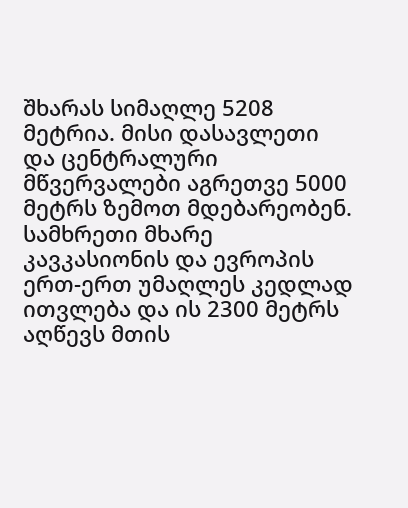შხარას სიმაღლე 5208 მეტრია. მისი დასავლეთი და ცენტრალური მწვერვალები აგრეთვე 5000 მეტრს ზემოთ მდებარეობენ. სამხრეთი მხარე კავკასიონის და ევროპის ერთ-ერთ უმაღლეს კედლად ითვლება და ის 2300 მეტრს აღწევს მთის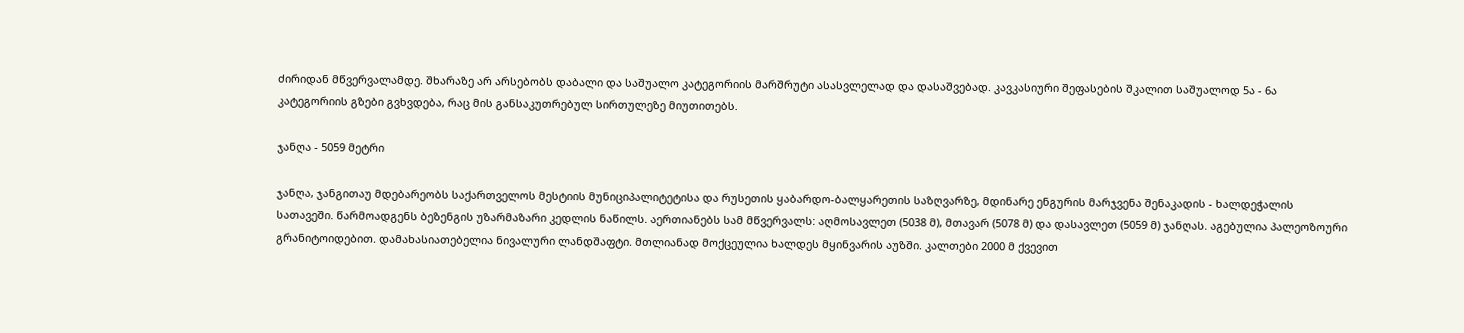ძირიდან მწვერვალამდე. შხარაზე არ არსებობს დაბალი და საშუალო კატეგორიის მარშრუტი ასასვლელად და დასაშვებად. კავკასიური შეფასების შკალით საშუალოდ 5ა - 6ა კატეგორიის გზები გვხვდება, რაც მის განსაკუთრებულ სირთულეზე მიუთითებს.

ჯანღა - 5059 მეტრი

ჯანღა, ჯანგითაუ მდებარეობს საქართველოს მესტიის მუნიციპალიტეტისა და რუსეთის ყაბარდო-ბალყარეთის საზღვარზე, მდინარე ენგურის მარჯვენა შენაკადის - ხალდეჭალის სათავეში. წარმოადგენს ბეზენგის უზარმაზარი კედლის ნაწილს. აერთიანებს სამ მწვერვალს: აღმოსავლეთ (5038 მ), მთავარ (5078 მ) და დასავლეთ (5059 მ) ჯანღას. აგებულია პალეოზოური გრანიტოიდებით. დამახასიათებელია ნივალური ლანდშაფტი. მთლიანად მოქცეულია ხალდეს მყინვარის აუზში. კალთები 2000 მ ქვევით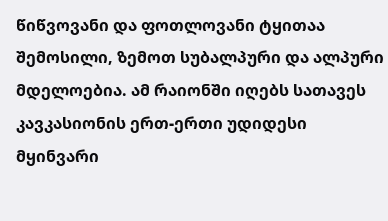წიწვოვანი და ფოთლოვანი ტყითაა შემოსილი, ზემოთ სუბალპური და ალპური მდელოებია. ამ რაიონში იღებს სათავეს კავკასიონის ერთ-ერთი უდიდესი მყინვარი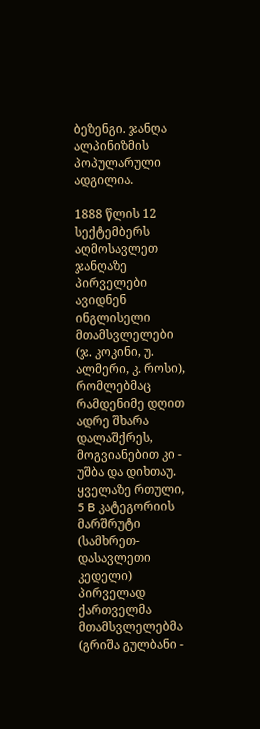ბეზენგი. ჯანღა ალპინიზმის პოპულარული ადგილია.

1888 წლის 12 სექტემბერს აღმოსავლეთ ჯანღაზე პირველები ავიდნენ ინგლისელი მთამსვლელები (ჯ. კოკინი, უ. ალმერი, კ. როსი), რომლებმაც რამდენიმე დღით ადრე შხარა დალაშქრეს, მოგვიანებით კი - უშბა და დიხთაუ. ყველაზე რთული, 5 B კატეგორიის მარშრუტი (სამხრეთ-დასავლეთი კედელი) პირველად ქართველმა მთამსვლელებმა (გრიშა გულბანი -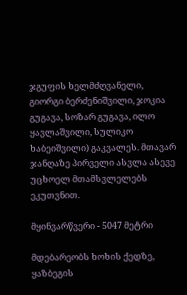ჯგუფის ხელმძღვანელი, გიორგი ბერძენიშვილი, ჯოკია გუგავა, სოზარ გუგავა, ილო ყავლაშვილი, სულიკო ხაბეიშვილი) გაკვალეს. მთავარ ჯანღაზე პირველი ასვლა ასევე უცხოელ მთამსვლელებს ეკუთვნით.

მყინვარწვერი - 5047 მეტრი

მდებარეობს ხოხის ქედზე, ყაზბეგის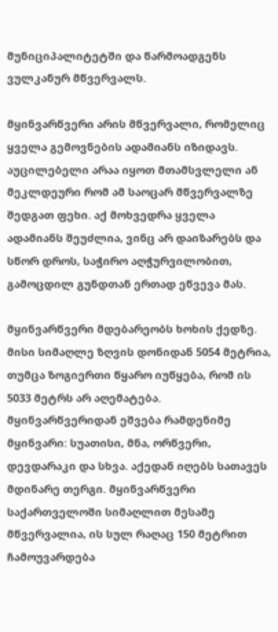მუნიციპალიტეტში და წარმოადგენს ვულკანურ მწვერვალს.

მყინვარწვერი არის მწვერვალი, რომელიც ყველა გემოვნების ადამიანს იზიდავს. აუცილებელი არაა იყოთ მთამსვლელი ან მეკლდეური რომ ამ საოცარ მწვერვალზე შედგათ ფეხი. აქ მოხვედრა ყველა ადამიანს შეუძლია, ვინც არ დაიზარებს და სწორ დროს, საჭირო აღჭურვილობით, გამოცდილ გუნდთან ერთად ეწვევა მას.

მყინვარწვერი მდებარეობს ხოხის ქედზე. მისი სიმაღლე ზღვის დონიდან 5054 მეტრია, თუმცა ზოგიერთი წყარო იუწყება, რომ ის 5033 მეტრს არ აღემატება. მყინვარწვერიდან ეშვება რამდენიმე მყინვარი: სუათისი, მნა, ორწვერი, დევდარაკი და სხვა. აქედან იღებს სათავეს მდინარე თერგი. მყინვარწვერი საქართველოში სიმაღლით მესამე მწვერვალია, ის სულ რაღაც 150 მეტრით ჩამოუვარდება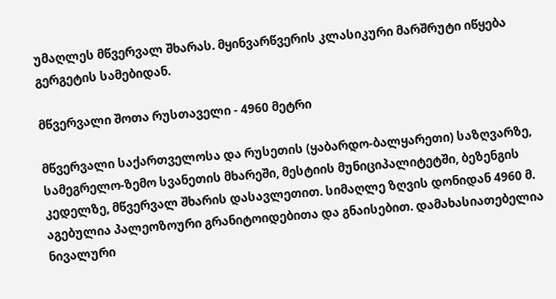უმაღლეს მწვერვალ შხარას. მყინვარწვერის კლასიკური მარშრუტი იწყება გერგეტის სამებიდან.

მწვერვალი შოთა რუსთაველი - 4960 მეტრი

მწვერვალი საქართველოსა და რუსეთის (ყაბარდო-ბალყარეთი) საზღვარზე, სამეგრელო-ზემო სვანეთის მხარეში, მესტიის მუნიციპალიტეტში, ბეზენგის კედელზე, მწვერვალ შხარის დასავლეთით. სიმაღლე ზღვის დონიდან 4960 მ. აგებულია პალეოზოური გრანიტოიდებითა და გნაისებით. დამახასიათებელია ნივალური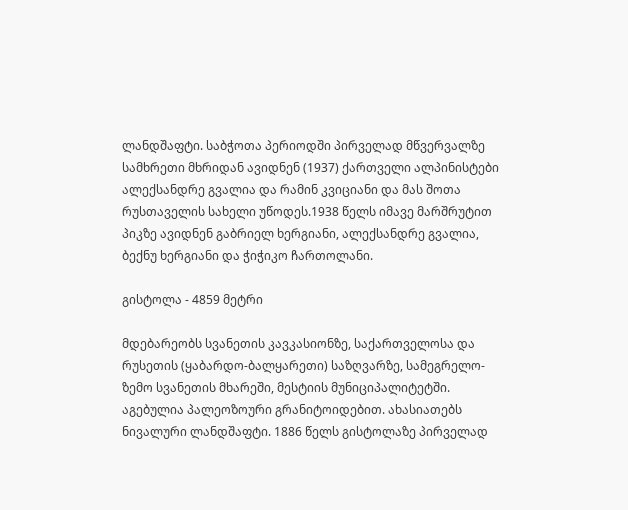ლანდშაფტი. საბჭოთა პერიოდში პირველად მწვერვალზე სამხრეთი მხრიდან ავიდნენ (1937) ქართველი ალპინისტები ალექსანდრე გვალია და რამინ კვიციანი და მას შოთა რუსთაველის სახელი უწოდეს.1938 წელს იმავე მარშრუტით პიკზე ავიდნენ გაბრიელ ხერგიანი, ალექსანდრე გვალია, ბექნუ ხერგიანი და ჭიჭიკო ჩართოლანი.

გისტოლა - 4859 მეტრი

მდებარეობს სვანეთის კავკასიონზე, საქართველოსა და რუსეთის (ყაბარდო-ბალყარეთი) საზღვარზე, სამეგრელო-ზემო სვანეთის მხარეში, მესტიის მუნიციპალიტეტში. აგებულია პალეოზოური გრანიტოიდებით. ახასიათებს ნივალური ლანდშაფტი. 1886 წელს გისტოლაზე პირველად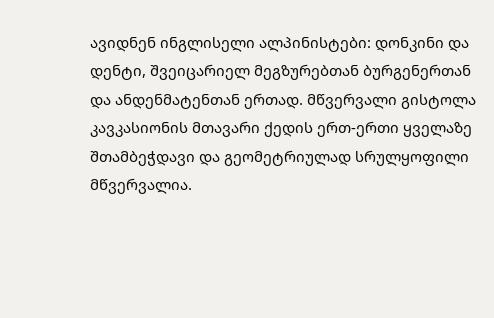ავიდნენ ინგლისელი ალპინისტები: დონკინი და დენტი, შვეიცარიელ მეგზურებთან ბურგენერთან და ანდენმატენთან ერთად. მწვერვალი გისტოლა კავკასიონის მთავარი ქედის ერთ-ერთი ყველაზე შთამბეჭდავი და გეომეტრიულად სრულყოფილი მწვერვალია.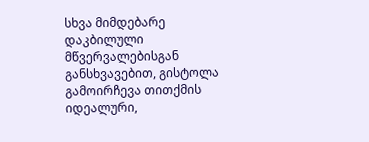სხვა მიმდებარე დაკბილული მწვერვალებისგან განსხვავებით, გისტოლა გამოირჩევა თითქმის იდეალური,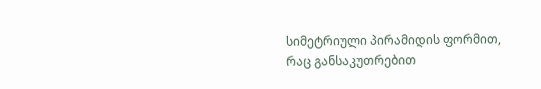სიმეტრიული პირამიდის ფორმით, რაც განსაკუთრებით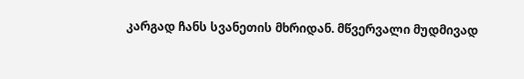კარგად ჩანს სვანეთის მხრიდან. მწვერვალი მუდმივად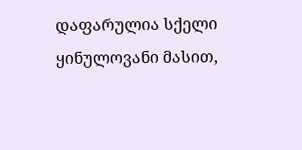დაფარულია სქელი ყინულოვანი მასით,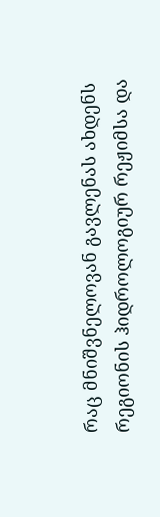რაც მნიშვნელოვან გავლენას ახდენს რეგიონის ჰიდროლოგიურ რეჟიმსა და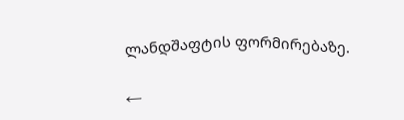ლანდშაფტის ფორმირებაზე.

←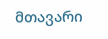მთავარი